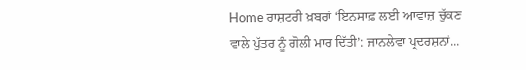Home ਰਾਸ਼ਟਰੀ ਖ਼ਬਰਾਂ ‘ਇਨਸਾਫ਼ ਲਈ ਆਵਾਜ਼ ਚੁੱਕਣ ਵਾਲੇ ਪੁੱਤਰ ਨੂੰ ਗੋਲੀ ਮਾਰ ਦਿੱਤੀ’: ਜਾਨਲੇਵਾ ਪ੍ਰਦਰਸ਼ਨਾਂ...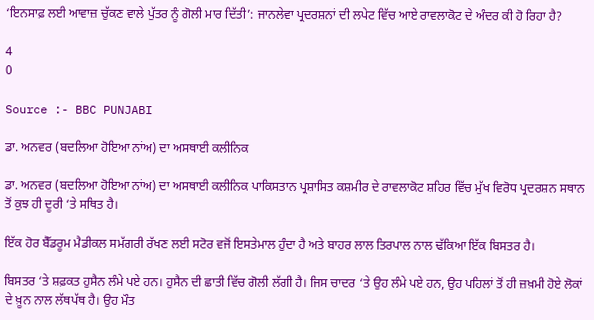‘ਇਨਸਾਫ਼ ਲਈ ਆਵਾਜ਼ ਚੁੱਕਣ ਵਾਲੇ ਪੁੱਤਰ ਨੂੰ ਗੋਲੀ ਮਾਰ ਦਿੱਤੀ’: ਜਾਨਲੇਵਾ ਪ੍ਰਦਰਸ਼ਨਾਂ ਦੀ ਲਪੇਟ ਵਿੱਚ ਆਏ ਰਾਵਲਾਕੋਟ ਦੇ ਅੰਦਰ ਕੀ ਹੋ ਰਿਹਾ ਹੈ?

4
0

Source :- BBC PUNJABI

ਡਾ. ਅਨਵਰ (ਬਦਲਿਆ ਹੋਇਆ ਨਾਂਅ) ਦਾ ਅਸਥਾਈ ਕਲੀਨਿਕ

ਡਾ. ਅਨਵਰ (ਬਦਲਿਆ ਹੋਇਆ ਨਾਂਅ) ਦਾ ਅਸਥਾਈ ਕਲੀਨਿਕ ਪਾਕਿਸਤਾਨ ਪ੍ਰਸ਼ਾਸਿਤ ਕਸ਼ਮੀਰ ਦੇ ਰਾਵਲਾਕੋਟ ਸ਼ਹਿਰ ਵਿੱਚ ਮੁੱਖ ਵਿਰੋਧ ਪ੍ਰਦਰਸ਼ਨ ਸਥਾਨ ਤੋਂ ਕੁਝ ਹੀ ਦੂਰੀ ‘ਤੇ ਸਥਿਤ ਹੈ।

ਇੱਕ ਹੋਰ ਬੈੱਡਰੂਮ ਮੈਡੀਕਲ ਸਮੱਗਰੀ ਰੱਖਣ ਲਈ ਸਟੋਰ ਵਜੋਂ ਇਸਤੇਮਾਲ ਹੁੰਦਾ ਹੈ ਅਤੇ ਬਾਹਰ ਲਾਲ ਤਿਰਪਾਲ ਨਾਲ ਢੱਕਿਆ ਇੱਕ ਬਿਸਤਰ ਹੈ।

ਬਿਸਤਰ ‘ਤੇ ਸ਼ਫ਼ਕਤ ਹੁਸੈਨ ਲੰਮੇ ਪਏ ਹਨ। ਹੁਸੈਨ ਦੀ ਛਾਤੀ ਵਿੱਚ ਗੋਲੀ ਲੱਗੀ ਹੈ। ਜਿਸ ਚਾਦਰ ‘ਤੇ ਉਹ ਲੰਮੇ ਪਏ ਹਨ, ਉਹ ਪਹਿਲਾਂ ਤੋਂ ਹੀ ਜ਼ਖ਼ਮੀ ਹੋਏ ਲੋਕਾਂ ਦੇ ਖ਼ੂਨ ਨਾਲ ਲੱਥਪੱਥ ਹੈ। ਉਹ ਮੌਤ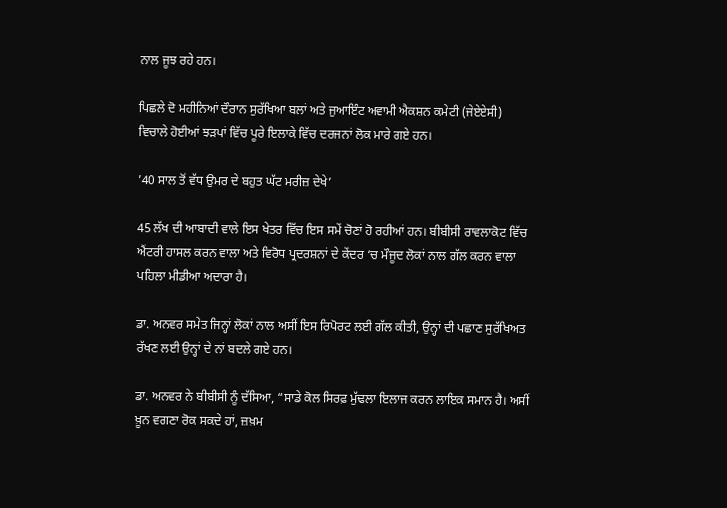ਨਾਲ ਜੂਝ ਰਹੇ ਹਨ।

ਪਿਛਲੇ ਦੋ ਮਹੀਨਿਆਂ ਦੌਰਾਨ ਸੁਰੱਖਿਆ ਬਲਾਂ ਅਤੇ ਜੁਆਇੰਟ ਅਵਾਮੀ ਐਕਸ਼ਨ ਕਮੇਟੀ (ਜੇਏਏਸੀ) ਵਿਚਾਲੇ ਹੋਈਆਂ ਝੜਪਾਂ ਵਿੱਚ ਪੂਰੇ ਇਲਾਕੇ ਵਿੱਚ ਦਰਜਨਾਂ ਲੋਕ ਮਾਰੇ ਗਏ ਹਨ।

’40 ਸਾਲ ਤੋਂ ਵੱਧ ਉਮਰ ਦੇ ਬਹੁਤ ਘੱਟ ਮਰੀਜ਼ ਦੇਖੇ’

45 ਲੱਖ ਦੀ ਆਬਾਦੀ ਵਾਲੇ ਇਸ ਖੇਤਰ ਵਿੱਚ ਇਸ ਸਮੇਂ ਚੋਣਾਂ ਹੋ ਰਹੀਆਂ ਹਨ। ਬੀਬੀਸੀ ਰਾਵਲਾਕੋਟ ਵਿੱਚ ਐਂਟਰੀ ਹਾਸਲ ਕਰਨ ਵਾਲਾ ਅਤੇ ਵਿਰੋਧ ਪ੍ਰਦਰਸ਼ਨਾਂ ਦੇ ਕੇਂਦਰ ‘ਚ ਮੌਜੂਦ ਲੋਕਾਂ ਨਾਲ ਗੱਲ ਕਰਨ ਵਾਲਾ ਪਹਿਲਾ ਮੀਡੀਆ ਅਦਾਰਾ ਹੈ।

ਡਾ. ਅਨਵਰ ਸਮੇਤ ਜਿਨ੍ਹਾਂ ਲੋਕਾਂ ਨਾਲ ਅਸੀਂ ਇਸ ਰਿਪੋਰਟ ਲਈ ਗੱਲ ਕੀਤੀ, ਉਨ੍ਹਾਂ ਦੀ ਪਛਾਣ ਸੁਰੱਖਿਅਤ ਰੱਖਣ ਲਈ ਉਨ੍ਹਾਂ ਦੇ ਨਾਂ ਬਦਲੇ ਗਏ ਹਨ।

ਡਾ. ਅਨਵਰ ਨੇ ਬੀਬੀਸੀ ਨੂੰ ਦੱਸਿਆ, “ਸਾਡੇ ਕੋਲ ਸਿਰਫ਼ ਮੁੱਢਲਾ ਇਲਾਜ ਕਰਨ ਲਾਇਕ ਸਮਾਨ ਹੈ। ਅਸੀਂ ਖ਼ੂਨ ਵਗਣਾ ਰੋਕ ਸਕਦੇ ਹਾਂ, ਜ਼ਖ਼ਮ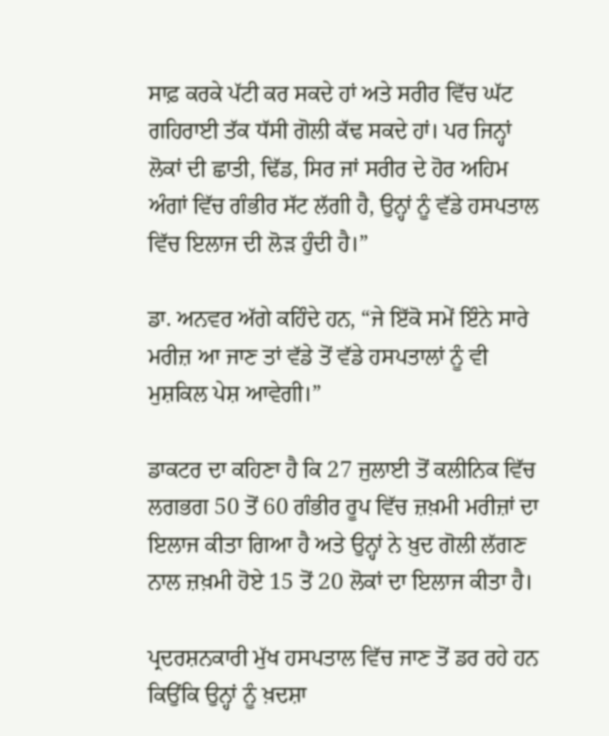ਸਾਫ਼ ਕਰਕੇ ਪੱਟੀ ਕਰ ਸਕਦੇ ਹਾਂ ਅਤੇ ਸਰੀਰ ਵਿੱਚ ਘੱਟ ਗਹਿਰਾਈ ਤੱਕ ਧੱਸੀ ਗੋਲੀ ਕੱਢ ਸਕਦੇ ਹਾਂ। ਪਰ ਜਿਨ੍ਹਾਂ ਲੋਕਾਂ ਦੀ ਛਾਤੀ, ਢਿੱਡ, ਸਿਰ ਜਾਂ ਸਰੀਰ ਦੇ ਹੋਰ ਅਹਿਮ ਅੰਗਾਂ ਵਿੱਚ ਗੰਭੀਰ ਸੱਟ ਲੱਗੀ ਹੈ, ਉਨ੍ਹਾਂ ਨੂੰ ਵੱਡੇ ਹਸਪਤਾਲ ਵਿੱਚ ਇਲਾਜ ਦੀ ਲੋੜ ਹੁੰਦੀ ਹੈ।”

ਡਾ. ਅਨਵਰ ਅੱਗੇ ਕਹਿੰਦੇ ਹਨ, “ਜੇ ਇੱਕੋ ਸਮੇਂ ਇੰਨੇ ਸਾਰੇ ਮਰੀਜ਼ ਆ ਜਾਣ ਤਾਂ ਵੱਡੇ ਤੋਂ ਵੱਡੇ ਹਸਪਤਾਲਾਂ ਨੂੰ ਵੀ ਮੁਸ਼ਕਿਲ ਪੇਸ਼ ਆਵੇਗੀ।”

ਡਾਕਟਰ ਦਾ ਕਹਿਣਾ ਹੈ ਕਿ 27 ਜੁਲਾਈ ਤੋਂ ਕਲੀਨਿਕ ਵਿੱਚ ਲਗਭਗ 50 ਤੋਂ 60 ਗੰਭੀਰ ਰੂਪ ਵਿੱਚ ਜ਼ਖ਼ਮੀ ਮਰੀਜ਼ਾਂ ਦਾ ਇਲਾਜ ਕੀਤਾ ਗਿਆ ਹੈ ਅਤੇ ਉਨ੍ਹਾਂ ਨੇ ਖ਼ੁਦ ਗੋਲੀ ਲੱਗਣ ਨਾਲ ਜ਼ਖ਼ਮੀ ਹੋਏ 15 ਤੋਂ 20 ਲੋਕਾਂ ਦਾ ਇਲਾਜ ਕੀਤਾ ਹੈ।

ਪ੍ਰਦਰਸ਼ਨਕਾਰੀ ਮੁੱਖ ਹਸਪਤਾਲ ਵਿੱਚ ਜਾਣ ਤੋਂ ਡਰ ਰਹੇ ਹਨ ਕਿਉਂਕਿ ਉਨ੍ਹਾਂ ਨੂੰ ਖ਼ਦਸ਼ਾ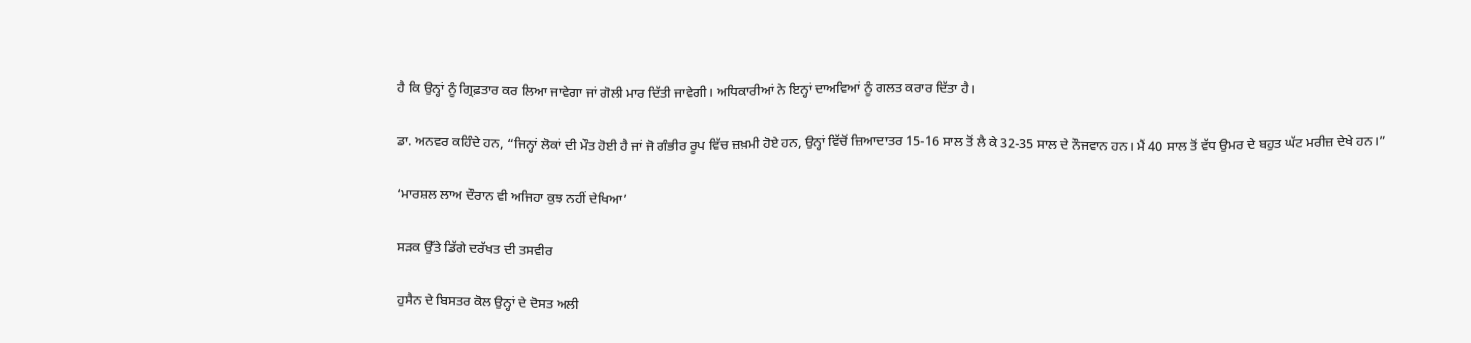ਹੈ ਕਿ ਉਨ੍ਹਾਂ ਨੂੰ ਗ੍ਰਿਫ਼ਤਾਰ ਕਰ ਲਿਆ ਜਾਵੇਗਾ ਜਾਂ ਗੋਲੀ ਮਾਰ ਦਿੱਤੀ ਜਾਵੇਗੀ। ਅਧਿਕਾਰੀਆਂ ਨੇ ਇਨ੍ਹਾਂ ਦਾਅਵਿਆਂ ਨੂੰ ਗਲਤ ਕਰਾਰ ਦਿੱਤਾ ਹੈ।

ਡਾ. ਅਨਵਰ ਕਹਿੰਦੇ ਹਨ, “ਜਿਨ੍ਹਾਂ ਲੋਕਾਂ ਦੀ ਮੌਤ ਹੋਈ ਹੈ ਜਾਂ ਜੋ ਗੰਭੀਰ ਰੂਪ ਵਿੱਚ ਜ਼ਖ਼ਮੀ ਹੋਏ ਹਨ, ਉਨ੍ਹਾਂ ਵਿੱਚੋਂ ਜ਼ਿਆਦਾਤਰ 15-16 ਸਾਲ ਤੋਂ ਲੈ ਕੇ 32-35 ਸਾਲ ਦੇ ਨੌਜਵਾਨ ਹਨ। ਮੈਂ 40 ਸਾਲ ਤੋਂ ਵੱਧ ਉਮਰ ਦੇ ਬਹੁਤ ਘੱਟ ਮਰੀਜ਼ ਦੇਖੇ ਹਨ।”

‘ਮਾਰਸ਼ਲ ਲਾਅ ਦੌਰਾਨ ਵੀ ਅਜਿਹਾ ਕੁਝ ਨਹੀਂ ਦੇਖਿਆ’

ਸੜਕ ਉੱਤੇ ਡਿੱਗੇ ਦਰੱਖਤ ਦੀ ਤਸਵੀਰ

ਹੁਸੈਨ ਦੇ ਬਿਸਤਰ ਕੋਲ ਉਨ੍ਹਾਂ ਦੇ ਦੋਸਤ ਅਲੀ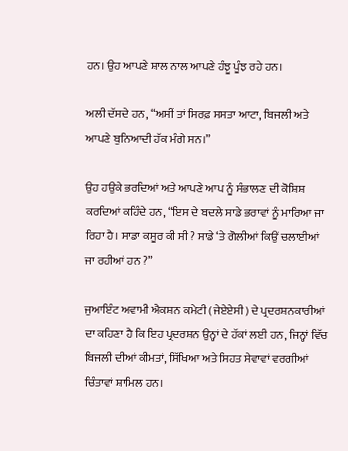ਹਨ। ਉਹ ਆਪਣੇ ਸ਼ਾਲ ਨਾਲ ਆਪਣੇ ਹੰਝੂ ਪੂੰਝ ਰਹੇ ਹਨ।

ਅਲੀ ਦੱਸਦੇ ਹਨ, “ਅਸੀਂ ਤਾਂ ਸਿਰਫ਼ ਸਸਤਾ ਆਟਾ, ਬਿਜਲੀ ਅਤੇ ਆਪਣੇ ਬੁਨਿਆਦੀ ਹੱਕ ਮੰਗੇ ਸਨ।”

ਉਹ ਹਉਕੇ ਭਰਦਿਆਂ ਅਤੇ ਆਪਣੇ ਆਪ ਨੂੰ ਸੰਭਾਲਣ ਦੀ ਕੋਸ਼ਿਸ਼ ਕਰਦਿਆਂ ਕਹਿੰਦੇ ਹਨ, “ਇਸ ਦੇ ਬਦਲੇ ਸਾਡੇ ਭਰਾਵਾਂ ਨੂੰ ਮਾਰਿਆ ਜਾ ਰਿਹਾ ਹੈ। ਸਾਡਾ ਕਸੂਰ ਕੀ ਸੀ ? ਸਾਡੇ ‘ਤੇ ਗੋਲੀਆਂ ਕਿਉਂ ਚਲਾਈਆਂ ਜਾ ਰਹੀਆਂ ਹਨ ?”

ਜੁਆਇੰਟ ਅਵਾਮੀ ਐਕਸ਼ਨ ਕਮੇਟੀ (ਜੇਏਏਸੀ) ਦੇ ਪ੍ਰਦਰਸ਼ਨਕਾਰੀਆਂ ਦਾ ਕਹਿਣਾ ਹੈ ਕਿ ਇਹ ਪ੍ਰਦਰਸ਼ਨ ਉਨ੍ਹਾਂ ਦੇ ਹੱਕਾਂ ਲਈ ਹਨ, ਜਿਨ੍ਹਾਂ ਵਿੱਚ ਬਿਜਲੀ ਦੀਆਂ ਕੀਮਤਾਂ, ਸਿੱਖਿਆ ਅਤੇ ਸਿਹਤ ਸੇਵਾਵਾਂ ਵਰਗੀਆਂ ਚਿੰਤਾਵਾਂ ਸ਼ਾਮਿਲ ਹਨ।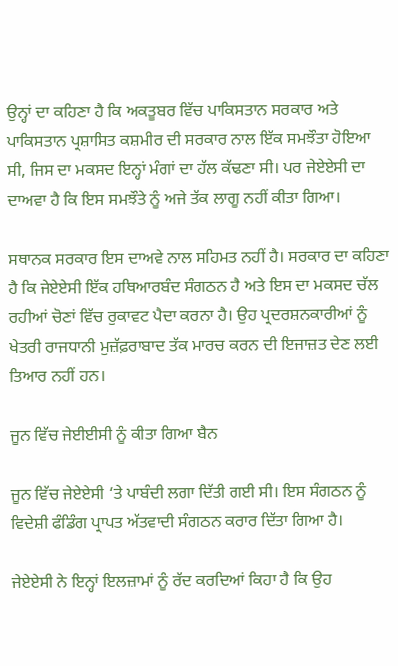ਉਨ੍ਹਾਂ ਦਾ ਕਹਿਣਾ ਹੈ ਕਿ ਅਕਤੂਬਰ ਵਿੱਚ ਪਾਕਿਸਤਾਨ ਸਰਕਾਰ ਅਤੇ ਪਾਕਿਸਤਾਨ ਪ੍ਰਸ਼ਾਸਿਤ ਕਸ਼ਮੀਰ ਦੀ ਸਰਕਾਰ ਨਾਲ ਇੱਕ ਸਮਝੌਤਾ ਹੋਇਆ ਸੀ, ਜਿਸ ਦਾ ਮਕਸਦ ਇਨ੍ਹਾਂ ਮੰਗਾਂ ਦਾ ਹੱਲ ਕੱਢਣਾ ਸੀ। ਪਰ ਜੇਏਏਸੀ ਦਾ ਦਾਅਵਾ ਹੈ ਕਿ ਇਸ ਸਮਝੌਤੇ ਨੂੰ ਅਜੇ ਤੱਕ ਲਾਗੂ ਨਹੀਂ ਕੀਤਾ ਗਿਆ।

ਸਥਾਨਕ ਸਰਕਾਰ ਇਸ ਦਾਅਵੇ ਨਾਲ ਸਹਿਮਤ ਨਹੀਂ ਹੈ। ਸਰਕਾਰ ਦਾ ਕਹਿਣਾ ਹੈ ਕਿ ਜੇਏਏਸੀ ਇੱਕ ਹਥਿਆਰਬੰਦ ਸੰਗਠਨ ਹੈ ਅਤੇ ਇਸ ਦਾ ਮਕਸਦ ਚੱਲ ਰਹੀਆਂ ਚੋਣਾਂ ਵਿੱਚ ਰੁਕਾਵਟ ਪੈਦਾ ਕਰਨਾ ਹੈ। ਉਹ ਪ੍ਰਦਰਸ਼ਨਕਾਰੀਆਂ ਨੂੰ ਖੇਤਰੀ ਰਾਜਧਾਨੀ ਮੁਜ਼ੱਫ਼ਰਾਬਾਦ ਤੱਕ ਮਾਰਚ ਕਰਨ ਦੀ ਇਜਾਜ਼ਤ ਦੇਣ ਲਈ ਤਿਆਰ ਨਹੀਂ ਹਨ।

ਜੂਨ ਵਿੱਚ ਜੇਈਈਸੀ ਨੂੰ ਕੀਤਾ ਗਿਆ ਬੈਨ

ਜੂਨ ਵਿੱਚ ਜੇਏਏਸੀ ‘ਤੇ ਪਾਬੰਦੀ ਲਗਾ ਦਿੱਤੀ ਗਈ ਸੀ। ਇਸ ਸੰਗਠਨ ਨੂੰ ਵਿਦੇਸ਼ੀ ਫੰਡਿੰਗ ਪ੍ਰਾਪਤ ਅੱਤਵਾਦੀ ਸੰਗਠਨ ਕਰਾਰ ਦਿੱਤਾ ਗਿਆ ਹੈ।

ਜੇਏਏਸੀ ਨੇ ਇਨ੍ਹਾਂ ਇਲਜ਼ਾਮਾਂ ਨੂੰ ਰੱਦ ਕਰਦਿਆਂ ਕਿਹਾ ਹੈ ਕਿ ਉਹ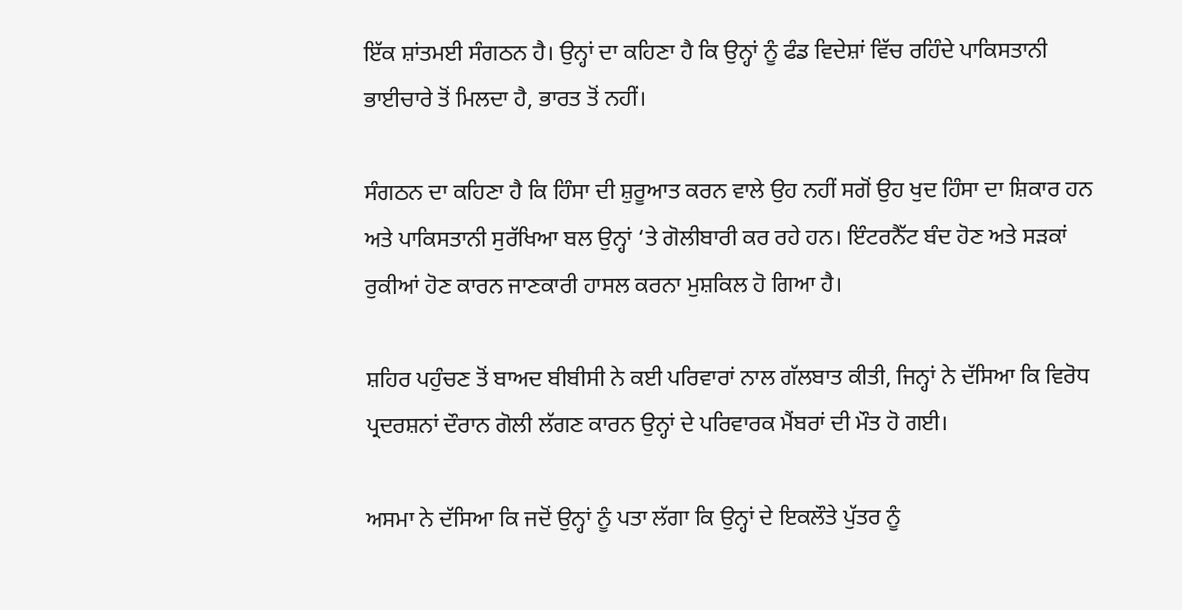ਇੱਕ ਸ਼ਾਂਤਮਈ ਸੰਗਠਨ ਹੈ। ਉਨ੍ਹਾਂ ਦਾ ਕਹਿਣਾ ਹੈ ਕਿ ਉਨ੍ਹਾਂ ਨੂੰ ਫੰਡ ਵਿਦੇਸ਼ਾਂ ਵਿੱਚ ਰਹਿੰਦੇ ਪਾਕਿਸਤਾਨੀ ਭਾਈਚਾਰੇ ਤੋਂ ਮਿਲਦਾ ਹੈ, ਭਾਰਤ ਤੋਂ ਨਹੀਂ।

ਸੰਗਠਨ ਦਾ ਕਹਿਣਾ ਹੈ ਕਿ ਹਿੰਸਾ ਦੀ ਸ਼ੁਰੂਆਤ ਕਰਨ ਵਾਲੇ ਉਹ ਨਹੀਂ ਸਗੋਂ ਉਹ ਖੁਦ ਹਿੰਸਾ ਦਾ ਸ਼ਿਕਾਰ ਹਨ ਅਤੇ ਪਾਕਿਸਤਾਨੀ ਸੁਰੱਖਿਆ ਬਲ ਉਨ੍ਹਾਂ ‘ਤੇ ਗੋਲੀਬਾਰੀ ਕਰ ਰਹੇ ਹਨ। ਇੰਟਰਨੈੱਟ ਬੰਦ ਹੋਣ ਅਤੇ ਸੜਕਾਂ ਰੁਕੀਆਂ ਹੋਣ ਕਾਰਨ ਜਾਣਕਾਰੀ ਹਾਸਲ ਕਰਨਾ ਮੁਸ਼ਕਿਲ ਹੋ ਗਿਆ ਹੈ।

ਸ਼ਹਿਰ ਪਹੁੰਚਣ ਤੋਂ ਬਾਅਦ ਬੀਬੀਸੀ ਨੇ ਕਈ ਪਰਿਵਾਰਾਂ ਨਾਲ ਗੱਲਬਾਤ ਕੀਤੀ, ਜਿਨ੍ਹਾਂ ਨੇ ਦੱਸਿਆ ਕਿ ਵਿਰੋਧ ਪ੍ਰਦਰਸ਼ਨਾਂ ਦੌਰਾਨ ਗੋਲੀ ਲੱਗਣ ਕਾਰਨ ਉਨ੍ਹਾਂ ਦੇ ਪਰਿਵਾਰਕ ਮੈਂਬਰਾਂ ਦੀ ਮੌਤ ਹੋ ਗਈ।

ਅਸਮਾ ਨੇ ਦੱਸਿਆ ਕਿ ਜਦੋਂ ਉਨ੍ਹਾਂ ਨੂੰ ਪਤਾ ਲੱਗਾ ਕਿ ਉਨ੍ਹਾਂ ਦੇ ਇਕਲੌਤੇ ਪੁੱਤਰ ਨੂੰ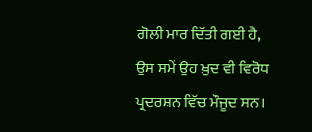ਗੋਲੀ ਮਾਰ ਦਿੱਤੀ ਗਈ ਹੈ, ਉਸ ਸਮੇਂ ਉਹ ਖ਼ੁਦ ਵੀ ਵਿਰੋਧ ਪ੍ਰਦਰਸ਼ਨ ਵਿੱਚ ਮੌਜੂਦ ਸਨ।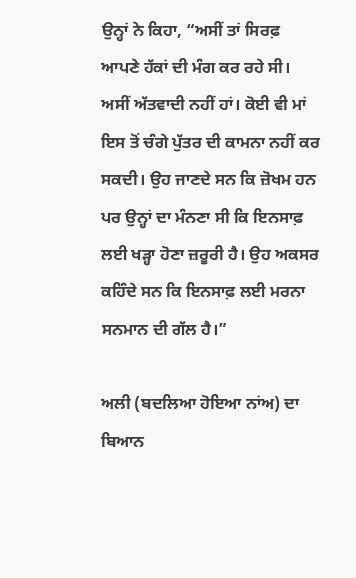ਉਨ੍ਹਾਂ ਨੇ ਕਿਹਾ, “ਅਸੀਂ ਤਾਂ ਸਿਰਫ਼ ਆਪਣੇ ਹੱਕਾਂ ਦੀ ਮੰਗ ਕਰ ਰਹੇ ਸੀ। ਅਸੀਂ ਅੱਤਵਾਦੀ ਨਹੀਂ ਹਾਂ। ਕੋਈ ਵੀ ਮਾਂ ਇਸ ਤੋਂ ਚੰਗੇ ਪੁੱਤਰ ਦੀ ਕਾਮਨਾ ਨਹੀਂ ਕਰ ਸਕਦੀ। ਉਹ ਜਾਣਦੇ ਸਨ ਕਿ ਜ਼ੋਖਮ ਹਨ ਪਰ ਉਨ੍ਹਾਂ ਦਾ ਮੰਨਣਾ ਸੀ ਕਿ ਇਨਸਾਫ਼ ਲਈ ਖੜ੍ਹਾ ਹੋਣਾ ਜ਼ਰੂਰੀ ਹੈ। ਉਹ ਅਕਸਰ ਕਹਿੰਦੇ ਸਨ ਕਿ ਇਨਸਾਫ਼ ਲਈ ਮਰਨਾ ਸਨਮਾਨ ਦੀ ਗੱਲ ਹੈ।”

ਅਲੀ (ਬਦਲਿਆ ਹੋਇਆ ਨਾਂਅ) ਦਾ ਬਿਆਨ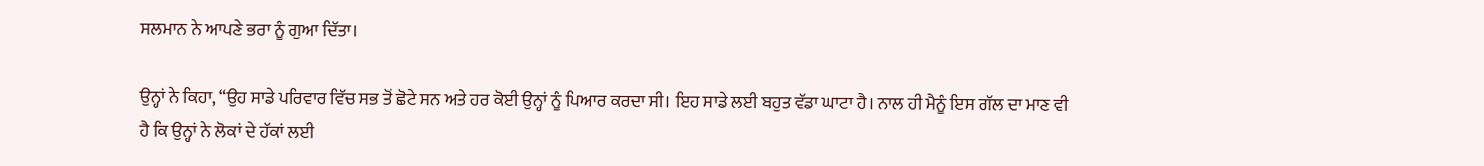ਸਲਮਾਨ ਨੇ ਆਪਣੇ ਭਰਾ ਨੂੰ ਗੁਆ ਦਿੱਤਾ।

ਉਨ੍ਹਾਂ ਨੇ ਕਿਹਾ, “ਉਹ ਸਾਡੇ ਪਰਿਵਾਰ ਵਿੱਚ ਸਭ ਤੋਂ ਛੋਟੇ ਸਨ ਅਤੇ ਹਰ ਕੋਈ ਉਨ੍ਹਾਂ ਨੂੰ ਪਿਆਰ ਕਰਦਾ ਸੀ। ਇਹ ਸਾਡੇ ਲਈ ਬਹੁਤ ਵੱਡਾ ਘਾਟਾ ਹੈ। ਨਾਲ ਹੀ ਮੈਨੂੰ ਇਸ ਗੱਲ ਦਾ ਮਾਣ ਵੀ ਹੈ ਕਿ ਉਨ੍ਹਾਂ ਨੇ ਲੋਕਾਂ ਦੇ ਹੱਕਾਂ ਲਈ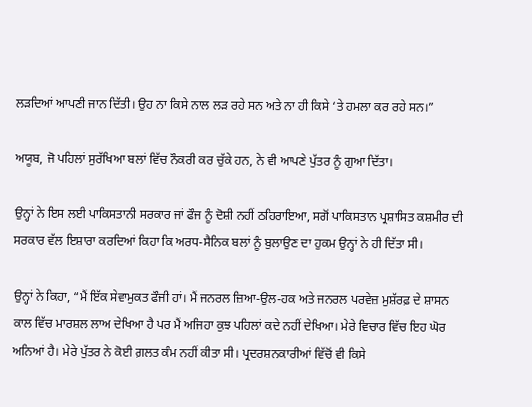ਲੜਦਿਆਂ ਆਪਣੀ ਜਾਨ ਦਿੱਤੀ। ਉਹ ਨਾ ਕਿਸੇ ਨਾਲ ਲੜ ਰਹੇ ਸਨ ਅਤੇ ਨਾ ਹੀ ਕਿਸੇ ‘ਤੇ ਹਮਲਾ ਕਰ ਰਹੇ ਸਨ।”

ਅਯੂਬ, ਜੋ ਪਹਿਲਾਂ ਸੁਰੱਖਿਆ ਬਲਾਂ ਵਿੱਚ ਨੌਕਰੀ ਕਰ ਚੁੱਕੇ ਹਨ, ਨੇ ਵੀ ਆਪਣੇ ਪੁੱਤਰ ਨੂੰ ਗੁਆ ਦਿੱਤਾ।

ਉਨ੍ਹਾਂ ਨੇ ਇਸ ਲਈ ਪਾਕਿਸਤਾਨੀ ਸਰਕਾਰ ਜਾਂ ਫੌਜ ਨੂੰ ਦੋਸ਼ੀ ਨਹੀਂ ਠਹਿਰਾਇਆ, ਸਗੋਂ ਪਾਕਿਸਤਾਨ ਪ੍ਰਸ਼ਾਸਿਤ ਕਸ਼ਮੀਰ ਦੀ ਸਰਕਾਰ ਵੱਲ ਇਸ਼ਾਰਾ ਕਰਦਿਆਂ ਕਿਹਾ ਕਿ ਅਰਧ-ਸੈਨਿਕ ਬਲਾਂ ਨੂੰ ਬੁਲਾਉਣ ਦਾ ਹੁਕਮ ਉਨ੍ਹਾਂ ਨੇ ਹੀ ਦਿੱਤਾ ਸੀ।

ਉਨ੍ਹਾਂ ਨੇ ਕਿਹਾ, “ਮੈਂ ਇੱਕ ਸੇਵਾਮੁਕਤ ਫੌਜੀ ਹਾਂ। ਮੈਂ ਜਨਰਲ ਜ਼ਿਆ-ਉਲ-ਹਕ ਅਤੇ ਜਨਰਲ ਪਰਵੇਜ਼ ਮੁਸ਼ੱਰਫ਼ ਦੇ ਸ਼ਾਸਨ ਕਾਲ ਵਿੱਚ ਮਾਰਸ਼ਲ ਲਾਅ ਦੇਖਿਆ ਹੈ ਪਰ ਮੈਂ ਅਜਿਹਾ ਕੁਝ ਪਹਿਲਾਂ ਕਦੇ ਨਹੀਂ ਦੇਖਿਆ। ਮੇਰੇ ਵਿਚਾਰ ਵਿੱਚ ਇਹ ਘੋਰ ਅਨਿਆਂ ਹੈ। ਮੇਰੇ ਪੁੱਤਰ ਨੇ ਕੋਈ ਗ਼ਲਤ ਕੰਮ ਨਹੀਂ ਕੀਤਾ ਸੀ। ਪ੍ਰਦਰਸ਼ਨਕਾਰੀਆਂ ਵਿੱਚੋਂ ਵੀ ਕਿਸੇ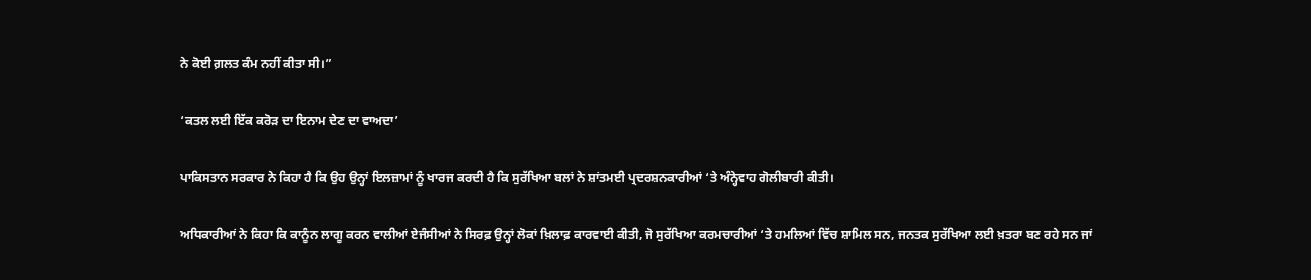ਨੇ ਕੋਈ ਗ਼ਲਤ ਕੰਮ ਨਹੀਂ ਕੀਤਾ ਸੀ।”

‘ਕਤਲ ਲਈ ਇੱਕ ਕਰੋੜ ਦਾ ਇਨਾਮ ਦੇਣ ਦਾ ਵਾਅਦਾ’

ਪਾਕਿਸਤਾਨ ਸਰਕਾਰ ਨੇ ਕਿਹਾ ਹੈ ਕਿ ਉਹ ਉਨ੍ਹਾਂ ਇਲਜ਼ਾਮਾਂ ਨੂੰ ਖਾਰਜ ਕਰਦੀ ਹੈ ਕਿ ਸੁਰੱਖਿਆ ਬਲਾਂ ਨੇ ਸ਼ਾਂਤਮਈ ਪ੍ਰਦਰਸ਼ਨਕਾਰੀਆਂ ‘ਤੇ ਅੰਨ੍ਹੇਵਾਹ ਗੋਲੀਬਾਰੀ ਕੀਤੀ।

ਅਧਿਕਾਰੀਆਂ ਨੇ ਕਿਹਾ ਕਿ ਕਾਨੂੰਨ ਲਾਗੂ ਕਰਨ ਵਾਲੀਆਂ ਏਜੰਸੀਆਂ ਨੇ ਸਿਰਫ਼ ਉਨ੍ਹਾਂ ਲੋਕਾਂ ਖ਼ਿਲਾਫ਼ ਕਾਰਵਾਈ ਕੀਤੀ, ਜੋ ਸੁਰੱਖਿਆ ਕਰਮਚਾਰੀਆਂ ‘ਤੇ ਹਮਲਿਆਂ ਵਿੱਚ ਸ਼ਾਮਿਲ ਸਨ, ਜਨਤਕ ਸੁਰੱਖਿਆ ਲਈ ਖ਼ਤਰਾ ਬਣ ਰਹੇ ਸਨ ਜਾਂ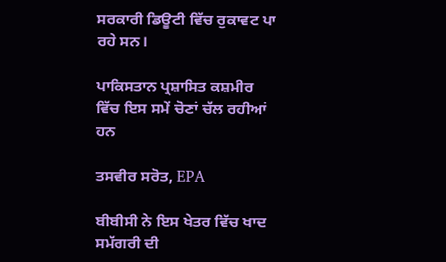ਸਰਕਾਰੀ ਡਿਊਟੀ ਵਿੱਚ ਰੁਕਾਵਟ ਪਾ ਰਹੇ ਸਨ।

ਪਾਕਿਸਤਾਨ ਪ੍ਰਸ਼ਾਸਿਤ ਕਸ਼ਮੀਰ ਵਿੱਚ ਇਸ ਸਮੇਂ ਚੋਣਾਂ ਚੱਲ ਰਹੀਆਂ ਹਨ

ਤਸਵੀਰ ਸਰੋਤ, EPA

ਬੀਬੀਸੀ ਨੇ ਇਸ ਖੇਤਰ ਵਿੱਚ ਖਾਦ ਸਮੱਗਰੀ ਦੀ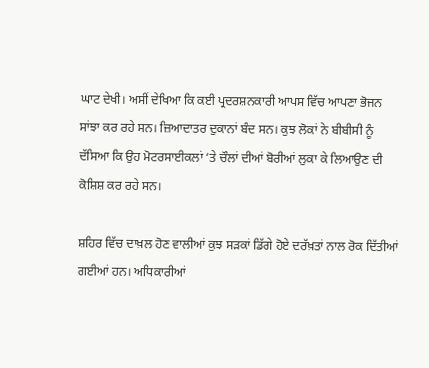ਘਾਟ ਦੇਖੀ। ਅਸੀਂ ਦੇਖਿਆ ਕਿ ਕਈ ਪ੍ਰਦਰਸ਼ਨਕਾਰੀ ਆਪਸ ਵਿੱਚ ਆਪਣਾ ਭੋਜਨ ਸਾਂਝਾ ਕਰ ਰਹੇ ਸਨ। ਜ਼ਿਆਦਾਤਰ ਦੁਕਾਨਾਂ ਬੰਦ ਸਨ। ਕੁਝ ਲੋਕਾਂ ਨੇ ਬੀਬੀਸੀ ਨੂੰ ਦੱਸਿਆ ਕਿ ਉਹ ਮੋਟਰਸਾਈਕਲਾਂ ‘ਤੇ ਚੌਲਾਂ ਦੀਆਂ ਬੋਰੀਆਂ ਲੁਕਾ ਕੇ ਲਿਆਉਣ ਦੀ ਕੋਸ਼ਿਸ਼ ਕਰ ਰਹੇ ਸਨ।

ਸ਼ਹਿਰ ਵਿੱਚ ਦਾਖ਼ਲ ਹੋਣ ਵਾਲੀਆਂ ਕੁਝ ਸੜਕਾਂ ਡਿੱਗੇ ਹੋਏ ਦਰੱਖ਼ਤਾਂ ਨਾਲ ਰੋਕ ਦਿੱਤੀਆਂ ਗਈਆਂ ਹਨ। ਅਧਿਕਾਰੀਆਂ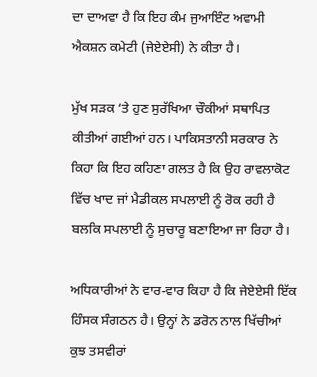ਦਾ ਦਾਅਵਾ ਹੈ ਕਿ ਇਹ ਕੰਮ ਜੁਆਇੰਟ ਅਵਾਮੀ ਐਕਸ਼ਨ ਕਮੇਟੀ (ਜੇਏਏਸੀ) ਨੇ ਕੀਤਾ ਹੈ।

ਮੁੱਖ ਸੜਕ ‘ਤੇ ਹੁਣ ਸੁਰੱਖਿਆ ਚੌਕੀਆਂ ਸਥਾਪਿਤ ਕੀਤੀਆਂ ਗਈਆਂ ਹਨ। ਪਾਕਿਸਤਾਨੀ ਸਰਕਾਰ ਨੇ ਕਿਹਾ ਕਿ ਇਹ ਕਹਿਣਾ ਗਲਤ ਹੈ ਕਿ ਉਹ ਰਾਵਲਾਕੋਟ ਵਿੱਚ ਖਾਦ ਜਾਂ ਮੈਡੀਕਲ ਸਪਲਾਈ ਨੂੰ ਰੋਕ ਰਹੀ ਹੈ ਬਲਕਿ ਸਪਲਾਈ ਨੂੰ ਸੁਚਾਰੂ ਬਣਾਇਆ ਜਾ ਰਿਹਾ ਹੈ।

ਅਧਿਕਾਰੀਆਂ ਨੇ ਵਾਰ-ਵਾਰ ਕਿਹਾ ਹੈ ਕਿ ਜੇਏਏਸੀ ਇੱਕ ਹਿੰਸਕ ਸੰਗਠਨ ਹੈ। ਉਨ੍ਹਾਂ ਨੇ ਡਰੋਨ ਨਾਲ ਖਿੱਚੀਆਂ ਕੁਝ ਤਸਵੀਰਾਂ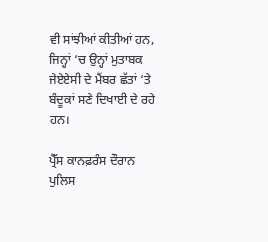ਵੀ ਸਾਂਝੀਆਂ ਕੀਤੀਆਂ ਹਨ, ਜਿਨ੍ਹਾਂ ‘ਚ ਉਨ੍ਹਾਂ ਮੁਤਾਬਕ ਜੇਏਏਸੀ ਦੇ ਮੈਂਬਰ ਛੱਤਾਂ ‘ਤੇ ਬੰਦੂਕਾਂ ਸਣੇ ਦਿਖਾਈ ਦੇ ਰਹੇ ਹਨ।

ਪ੍ਰੈੱਸ ਕਾਨਫ਼ਰੰਸ ਦੌਰਾਨ ਪੁਲਿਸ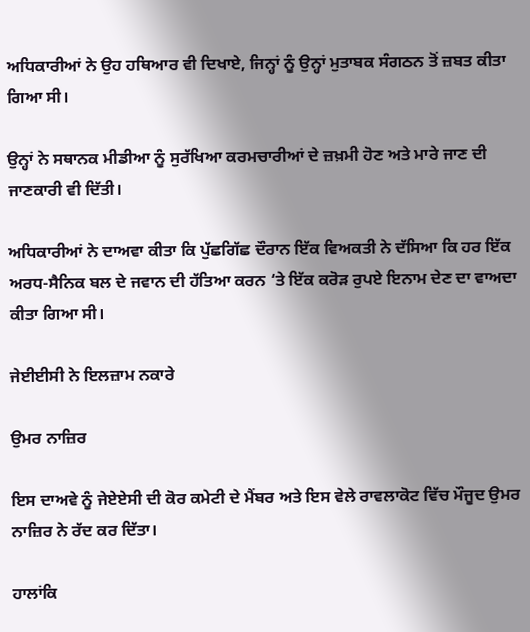ਅਧਿਕਾਰੀਆਂ ਨੇ ਉਹ ਹਥਿਆਰ ਵੀ ਦਿਖਾਏ, ਜਿਨ੍ਹਾਂ ਨੂੰ ਉਨ੍ਹਾਂ ਮੁਤਾਬਕ ਸੰਗਠਨ ਤੋਂ ਜ਼ਬਤ ਕੀਤਾ ਗਿਆ ਸੀ।

ਉਨ੍ਹਾਂ ਨੇ ਸਥਾਨਕ ਮੀਡੀਆ ਨੂੰ ਸੁਰੱਖਿਆ ਕਰਮਚਾਰੀਆਂ ਦੇ ਜ਼ਖ਼ਮੀ ਹੋਣ ਅਤੇ ਮਾਰੇ ਜਾਣ ਦੀ ਜਾਣਕਾਰੀ ਵੀ ਦਿੱਤੀ।

ਅਧਿਕਾਰੀਆਂ ਨੇ ਦਾਅਵਾ ਕੀਤਾ ਕਿ ਪੁੱਛਗਿੱਛ ਦੌਰਾਨ ਇੱਕ ਵਿਅਕਤੀ ਨੇ ਦੱਸਿਆ ਕਿ ਹਰ ਇੱਕ ਅਰਧ-ਸੈਨਿਕ ਬਲ ਦੇ ਜਵਾਨ ਦੀ ਹੱਤਿਆ ਕਰਨ ‘ਤੇ ਇੱਕ ਕਰੋੜ ਰੁਪਏ ਇਨਾਮ ਦੇਣ ਦਾ ਵਾਅਦਾ ਕੀਤਾ ਗਿਆ ਸੀ।

ਜੇਈਈਸੀ ਨੇ ਇਲਜ਼ਾਮ ਨਕਾਰੇ

ਉਮਰ ਨਾਜ਼ਿਰ

ਇਸ ਦਾਅਵੇ ਨੂੰ ਜੇਏਏਸੀ ਦੀ ਕੋਰ ਕਮੇਟੀ ਦੇ ਮੈਂਬਰ ਅਤੇ ਇਸ ਵੇਲੇ ਰਾਵਲਾਕੋਟ ਵਿੱਚ ਮੌਜੂਦ ਉਮਰ ਨਾਜ਼ਿਰ ਨੇ ਰੱਦ ਕਰ ਦਿੱਤਾ।

ਹਾਲਾਂਕਿ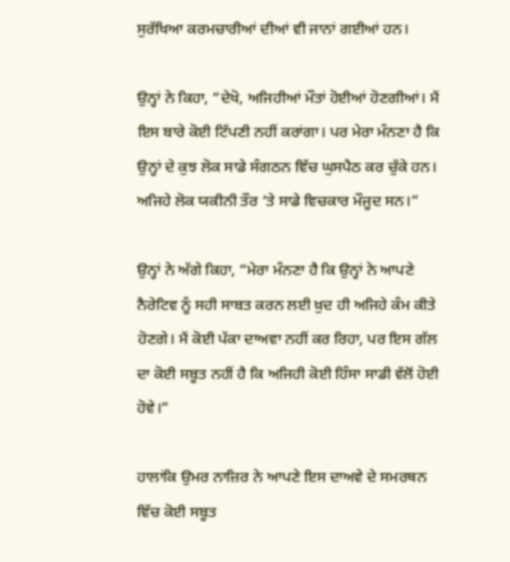ਸੁਰੱਖਿਆ ਕਰਮਚਾਰੀਆਂ ਦੀਆਂ ਵੀ ਜਾਨਾਂ ਗਈਆਂ ਹਨ।

ਉਨ੍ਹਾਂ ਨੇ ਕਿਹਾ, “ਦੇਖੋ, ਅਜਿਹੀਆਂ ਮੌਤਾਂ ਹੋਈਆਂ ਹੋਣਗੀਆਂ। ਮੈਂ ਇਸ ਬਾਰੇ ਕੋਈ ਟਿੱਪਣੀ ਨਹੀਂ ਕਰਾਂਗਾ। ਪਰ ਮੇਰਾ ਮੰਨਣਾ ਹੈ ਕਿ ਉਨ੍ਹਾਂ ਦੇ ਕੁਝ ਲੋਕ ਸਾਡੇ ਸੰਗਠਨ ਵਿੱਚ ਘੁਸਪੈਠ ਕਰ ਚੁੱਕੇ ਹਨ। ਅਜਿਹੇ ਲੋਕ ਯਕੀਨੀ ਤੌਰ ‘ਤੇ ਸਾਡੇ ਵਿਚਕਾਰ ਮੌਜੂਦ ਸਨ।”

ਉਨ੍ਹਾਂ ਨੇ ਅੱਗੇ ਕਿਹਾ, “ਮੇਰਾ ਮੰਨਣਾ ਹੈ ਕਿ ਉਨ੍ਹਾਂ ਨੇ ਆਪਣੇ ਨੈਰੇਟਿਵ ਨੂੰ ਸਹੀ ਸਾਬਤ ਕਰਨ ਲਈ ਖ਼ੁਦ ਹੀ ਅਜਿਹੇ ਕੰਮ ਕੀਤੇ ਹੋਣਗੇ। ਮੈਂ ਕੋਈ ਪੱਕਾ ਦਾਅਵਾ ਨਹੀਂ ਕਰ ਰਿਹਾ, ਪਰ ਇਸ ਗੱਲ ਦਾ ਕੋਈ ਸਬੂਤ ਨਹੀਂ ਹੈ ਕਿ ਅਜਿਹੀ ਕੋਈ ਹਿੰਸਾ ਸਾਡੀ ਵੱਲੋਂ ਹੋਈ ਹੋਵੇ।”

ਹਾਲਾਂਕਿ ਉਮਰ ਨਾਜ਼ਿਰ ਨੇ ਆਪਣੇ ਇਸ ਦਾਅਵੇ ਦੇ ਸਮਰਥਨ ਵਿੱਚ ਕੋਈ ਸਬੂਤ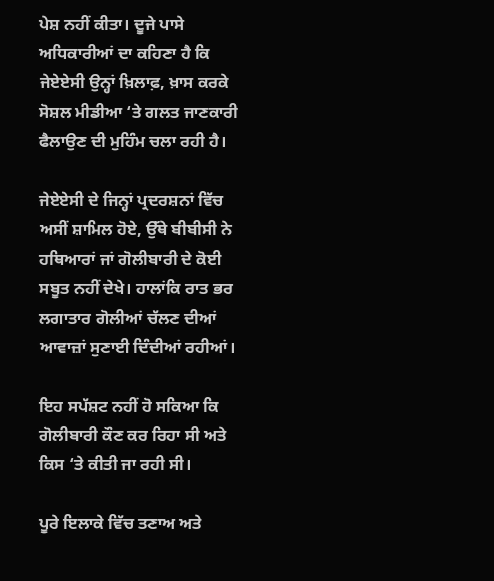ਪੇਸ਼ ਨਹੀਂ ਕੀਤਾ। ਦੂਜੇ ਪਾਸੇ ਅਧਿਕਾਰੀਆਂ ਦਾ ਕਹਿਣਾ ਹੈ ਕਿ ਜੇਏਏਸੀ ਉਨ੍ਹਾਂ ਖ਼ਿਲਾਫ਼, ਖ਼ਾਸ ਕਰਕੇ ਸੋਸ਼ਲ ਮੀਡੀਆ ‘ਤੇ ਗਲਤ ਜਾਣਕਾਰੀ ਫੈਲਾਉਣ ਦੀ ਮੁਹਿੰਮ ਚਲਾ ਰਹੀ ਹੈ।

ਜੇਏਏਸੀ ਦੇ ਜਿਨ੍ਹਾਂ ਪ੍ਰਦਰਸ਼ਨਾਂ ਵਿੱਚ ਅਸੀਂ ਸ਼ਾਮਿਲ ਹੋਏ, ਉੱਥੇ ਬੀਬੀਸੀ ਨੇ ਹਥਿਆਰਾਂ ਜਾਂ ਗੋਲੀਬਾਰੀ ਦੇ ਕੋਈ ਸਬੂਤ ਨਹੀਂ ਦੇਖੇ। ਹਾਲਾਂਕਿ ਰਾਤ ਭਰ ਲਗਾਤਾਰ ਗੋਲੀਆਂ ਚੱਲਣ ਦੀਆਂ ਆਵਾਜ਼ਾਂ ਸੁਣਾਈ ਦਿੰਦੀਆਂ ਰਹੀਆਂ।

ਇਹ ਸਪੱਸ਼ਟ ਨਹੀਂ ਹੋ ਸਕਿਆ ਕਿ ਗੋਲੀਬਾਰੀ ਕੌਣ ਕਰ ਰਿਹਾ ਸੀ ਅਤੇ ਕਿਸ ‘ਤੇ ਕੀਤੀ ਜਾ ਰਹੀ ਸੀ।

ਪੂਰੇ ਇਲਾਕੇ ਵਿੱਚ ਤਣਾਅ ਅਤੇ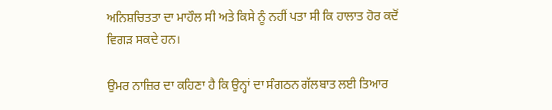ਅਨਿਸ਼ਚਿਤਤਾ ਦਾ ਮਾਹੌਲ ਸੀ ਅਤੇ ਕਿਸੇ ਨੂੰ ਨਹੀਂ ਪਤਾ ਸੀ ਕਿ ਹਾਲਾਤ ਹੋਰ ਕਦੋਂ ਵਿਗੜ ਸਕਦੇ ਹਨ।

ਉਮਰ ਨਾਜ਼ਿਰ ਦਾ ਕਹਿਣਾ ਹੈ ਕਿ ਉਨ੍ਹਾਂ ਦਾ ਸੰਗਠਨ ਗੱਲਬਾਤ ਲਈ ਤਿਆਰ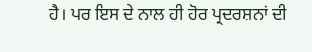ਹੈ। ਪਰ ਇਸ ਦੇ ਨਾਲ ਹੀ ਹੋਰ ਪ੍ਰਦਰਸ਼ਨਾਂ ਦੀ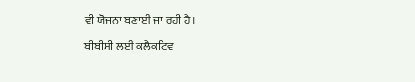ਵੀ ਯੋਜਨਾ ਬਣਾਈ ਜਾ ਰਹੀ ਹੈ।

ਬੀਬੀਸੀ ਲਈ ਕਲੈਕਟਿਵ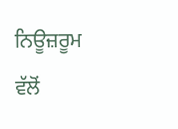ਨਿਊਜ਼ਰੂਮ ਵੱਲੋਂ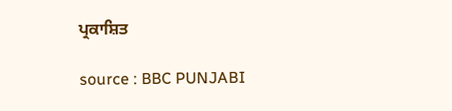ਪ੍ਰਕਾਸ਼ਿਤ

source : BBC PUNJABI